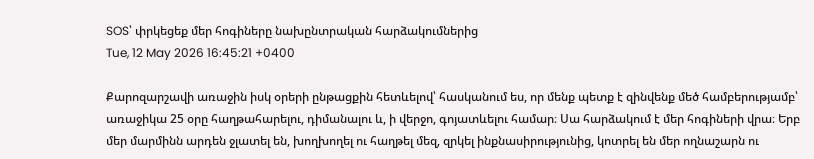SOS՝ փրկեցեք մեր հոգիները նախընտրական հարձակումներից
Tue, 12 May 2026 16:45:21 +0400

Քարոզարշավի առաջին իսկ օրերի ընթացքին հետևելով՝ հասկանում ես, որ մենք պետք է զինվենք մեծ համբերությամբ՝ առաջիկա 25 օրը հաղթահարելու, դիմանալու և, ի վերջո, գոյատևելու համար։ Սա հարձակում է մեր հոգիների վրա։ Երբ մեր մարմինն արդեն ջլատել են, խողխողել ու հաղթել մեզ, զրկել ինքնասիրությունից, կոտրել են մեր ողնաշարն ու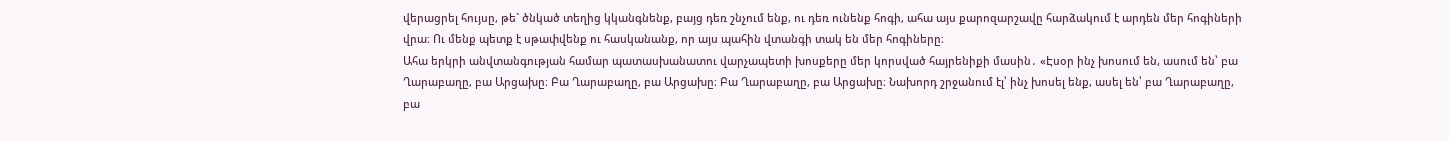վերացրել հույսը, թե` ծնկած տեղից կկանգնենք, բայց դեռ շնչում ենք, ու դեռ ունենք հոգի, ահա այս քարոզարշավը հարձակում է արդեն մեր հոգիների վրա։ Ու մենք պետք է սթափվենք ու հասկանանք, որ այս պահին վտանգի տակ են մեր հոգիները։
Ահա երկրի անվտանգության համար պատասխանատու վարչապետի խոսքերը մեր կորսված հայրենիքի մասին․ «Էսօր ինչ խոսում են, ասում են՝ բա Ղարաբաղը, բա Արցախը։ Բա Ղարաբաղը, բա Արցախը։ Բա Ղարաբաղը, բա Արցախը։ Նախորդ շրջանում էլ՝ ինչ խոսել ենք, ասել են՝ բա Ղարաբաղը, բա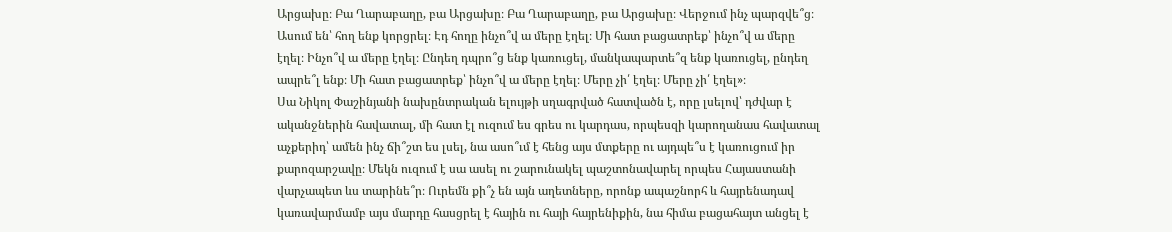Արցախը։ Բա Ղարաբաղը, բա Արցախը։ Բա Ղարաբաղը, բա Արցախը։ Վերջում ինչ պարզվե՞ց։ Ասում են՝ հող ենք կորցրել։ Էդ հողը ինչո՞վ ա մերը էղել։ Մի հատ բացատրեք՝ ինչո՞վ ա մերը էղել։ Ինչո՞վ ա մերը էղել։ Ընդեղ դպրո՞ց ենք կառուցել, մանկապարտե՞զ ենք կառուցել, ընդեղ ապրե՞լ ենք։ Մի հատ բացատրեք՝ ինչո՞վ ա մերը էղել։ Մերը չի՛ էղել։ Մերը չի՛ էղել»։
Սա Նիկոլ Փաշինյանի նախընտրական ելույթի սղագրված հատվածն է, որը լսելով՝ դժվար է ականջներին հավատալ, մի հատ էլ ուզում ես գրես ու կարդաս, որպեսզի կարողանաս հավատալ աչքերիդ՝ ամեն ինչ ճի՞շտ ես լսել, նա ասո՞ւմ է հենց այս մտքերը ու այդպե՞ս է կառուցում իր քարոզարշավը։ Մեկն ուզում է սա ասել ու շարունակել պաշտոնավարել որպես Հայաստանի վարչապետ ևս տարինե՞ր։ Ուրեմն քի՞չ են այն աղետները, որոնք ապաշնորհ և հայրենադավ կառավարմամբ այս մարդը հասցրել է հային ու հայի հայրենիքին, նա հիմա բացահայտ անցել է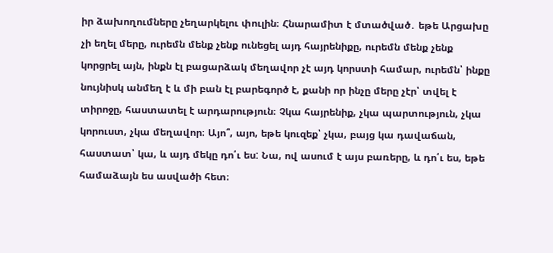իր ձախողումները չեղարկելու փուլին։ Հնարամիտ է մտածված․ եթե Արցախը չի եղել մերը, ուրեմն մենք չենք ունեցել այդ հայրենիքը, ուրեմն մենք չենք կորցրել այն, ինքն էլ բացարձակ մեղավոր չէ այդ կորստի համար, ուրեմն՝ ինքը նույնիսկ անմեղ է և մի բան էլ բարեգործ է, քանի որ ինչը մերը չէր՝ տվել է տիրոջը, հաստատել է արդարություն։ Չկա հայրենիք, չկա պարտություն, չկա կորուստ, չկա մեղավոր։ Այո՞, այո, եթե կուզեք՝ չկա, բայց կա դավաճան, հաստատ՝ կա, և այդ մեկը դո՛ւ ես: Նա, ով ասում է այս բառերը, և դո՛ւ ես, եթե համաձայն ես ասվածի հետ։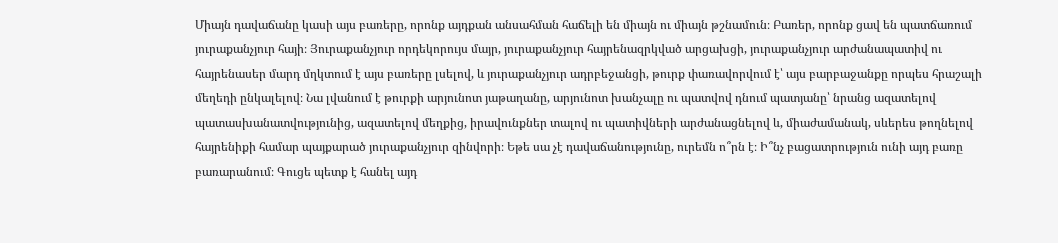Միայն դավաճանը կասի այս բառերը, որոնք այդքան անսահման հաճելի են միայն ու միայն թշնամուն։ Բառեր, որոնք ցավ են պատճառում յուրաքանչյուր հայի։ Յուրաքանչյուր որդեկորույս մայր, յուրաքանչյուր հայրենազրկված արցախցի, յուրաքանչյուր արժանապատիվ ու հայրենասեր մարդ մղկտում է այս բառերը լսելով, և յուրաքանչյուր ադրբեջանցի, թուրք փառավորվում է՝ այս բարբաջանքը որպես հրաշալի մեղեդի ընկալելով։ Նա լվանում է թուրքի արյունոտ յաթաղանը, արյունոտ խանչալը ու պատվով դնում պատյանը՝ նրանց ազատելով պատասխանատվությունից, ազատելով մեղքից, իրավունքներ տալով ու պատիվների արժանացնելով և, միաժամանակ, սևերես թողնելով հայրենիքի համար պայքարած յուրաքանչյուր զինվորի։ Եթե սա չէ դավաճանությունը, ուրեմն ո՞րն է։ Ի՞նչ բացատրություն ունի այդ բառը բառարանում։ Գուցե պետք է հանել այդ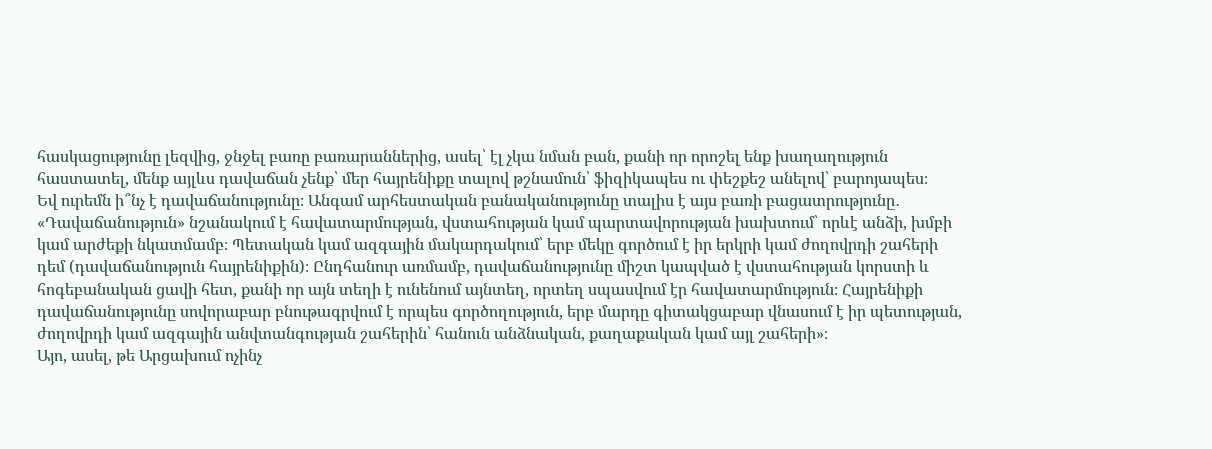հասկացությունը լեզվից, ջնջել բառը բառարաններից, ասել՝ էլ չկա նման բան, քանի որ որոշել ենք խաղաղություն հաստատել, մենք այլևս դավաճան չենք՝ մեր հայրենիքը տալով թշնամուն՝ ֆիզիկապես ու փեշքեշ անելով՝ բարոյապես։
Եվ ուրեմն ի՞նչ է դավաճանությունը։ Անգամ արհեստական բանականությունը տալիս է այս բառի բացատրությունը․ «Դավաճանություն» նշանակում է հավատարմության, վստահության կամ պարտավորության խախտում՝ որևէ անձի, խմբի կամ արժեքի նկատմամբ։ Պետական կամ ազգային մակարդակում՝ երբ մեկը գործում է իր երկրի կամ ժողովրդի շահերի դեմ (դավաճանություն հայրենիքին)։ Ընդհանուր առմամբ, դավաճանությունը միշտ կապված է վստահության կորստի և հոգեբանական ցավի հետ, քանի որ այն տեղի է ունենում այնտեղ, որտեղ սպասվում էր հավատարմություն։ Հայրենիքի դավաճանությունը սովորաբար բնութագրվում է որպես գործողություն, երբ մարդը գիտակցաբար վնասում է իր պետության, ժողովրդի կամ ազգային անվտանգության շահերին՝ հանուն անձնական, քաղաքական կամ այլ շահերի»։
Այո, ասել, թե Արցախում ոչինչ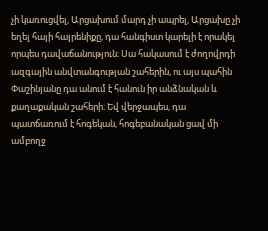չի կառուցվել, Արցախում մարդ չի ապրել, Արցախը չի եղել հայի հայրենիքը, դա հանգիստ կարելի է որակել որպես դավաճանություն։ Սա հակասում է ժողովրդի ազգային անվտանգության շահերին, ու այս պահին Փաշինյանը դա անում է հանուն իր անձնական և քաղաքական շահերի։ Եվ վերջապես, դա պատճառում է հոգեկան, հոգեբանական ցավ մի ամբողջ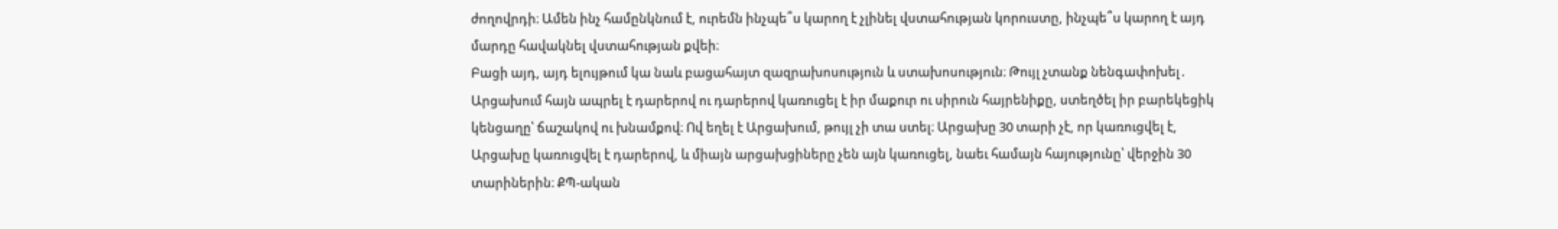ժողովրդի։ Ամեն ինչ համընկնում է, ուրեմն ինչպե՞ս կարող է չլինել վստահության կորուստը, ինչպե՞ս կարող է այդ մարդը հավակնել վստահության քվեի։
Բացի այդ, այդ ելույթում կա նաև բացահայտ զազրախոսություն և ստախոսություն։ Թույլ չտանք նենգափոխել․ Արցախում հայն ապրել է դարերով ու դարերով կառուցել է իր մաքուր ու սիրուն հայրենիքը, ստեղծել իր բարեկեցիկ կենցաղը՝ ճաշակով ու խնամքով։ Ով եղել է Արցախում, թույլ չի տա ստել։ Արցախը 30 տարի չէ, որ կառուցվել է, Արցախը կառուցվել է դարերով, և միայն արցախցիները չեն այն կառուցել, նաեւ համայն հայությունը՝ վերջին 30 տարիներին։ ՔՊ-ական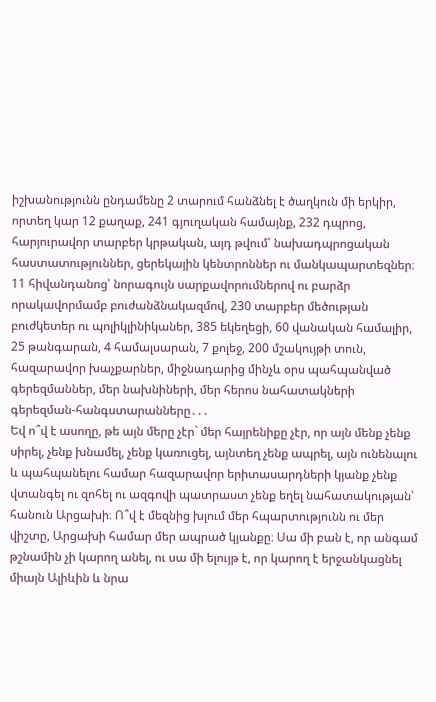իշխանությունն ընդամենը 2 տարում հանձնել է ծաղկուն մի երկիր, որտեղ կար 12 քաղաք, 241 գյուղական համայնք, 232 դպրոց, հարյուրավոր տարբեր կրթական, այդ թվում՝ նախադպրոցական հաստատություններ, ցերեկային կենտրոններ ու մանկապարտեզներ։ 11 հիվանդանոց՝ նորագույն սարքավորումներով ու բարձր որակավորմամբ բուժանձնակազմով, 230 տարբեր մեծության բուժկետեր ու պոլիկլինիկաներ, 385 եկեղեցի, 60 վանական համալիր, 25 թանգարան, 4 համալսարան, 7 քոլեջ, 200 մշակույթի տուն, հազարավոր խաչքարներ, միջնադարից մինչև օրս պահպանված գերեզմաններ, մեր նախնիների, մեր հերոս նահատակների գերեզման-հանգստարանները․․․
Եվ ո՞վ է ասողը, թե այն մերը չէր` մեր հայրենիքը չէր, որ այն մենք չենք սիրել, չենք խնամել, չենք կառուցել, այնտեղ չենք ապրել, այն ունենալու և պահպանելու համար հազարավոր երիտասարդների կյանք չենք վտանգել ու զոհել ու ազգովի պատրաստ չենք եղել նահատակության՝ հանուն Արցախի։ Ո՞վ է մեզնից խլում մեր հպարտությունն ու մեր վիշտը, Արցախի համար մեր ապրած կյանքը։ Սա մի բան է, որ անգամ թշնամին չի կարող անել, ու սա մի ելույթ է, որ կարող է երջանկացնել միայն Ալիևին և նրա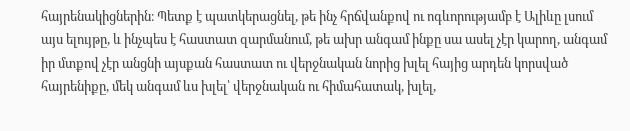հայրենակիցներին։ Պետք է պատկերացնել, թե ինչ հրճվանքով ու ոգևորությամբ է Ալիևը լսում այս ելույթը, և ինչպես է հաստատ զարմանում, թե ախր անգամ ինքը սա ասել չէր կարող, անգամ իր մտքով չէր անցնի այսքան հաստատ ու վերջնական նորից խլել հայից արդեն կորսված հայրենիքը, մեկ անգամ ևս խլել՝ վերջնական ու հիմահատակ, խլել,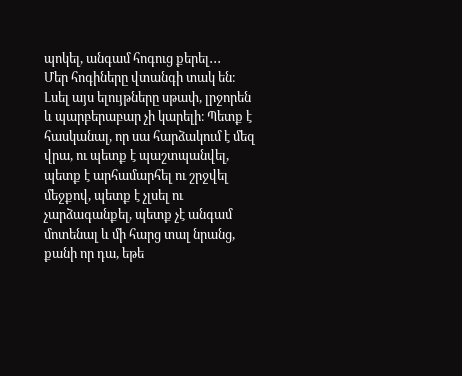պոկել, անգամ հոգուց քերել․․․
Մեր հոգիները վտանգի տակ են։ Լսել այս ելույթները սթափ, լրջորեն և պարբերաբար չի կարելի։ Պետք է հասկանալ, որ սա հարձակում է մեզ վրա, ու պետք է պաշտպանվել, պետք է արհամարհել ու շրջվել մեջքով, պետք է չլսել ու չարձագանքել, պետք չէ անգամ մոտենալ և մի հարց տալ նրանց, քանի որ դա, եթե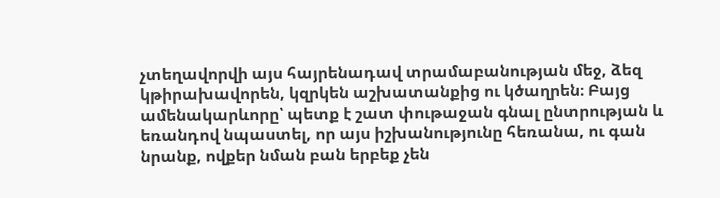չտեղավորվի այս հայրենադավ տրամաբանության մեջ, ձեզ կթիրախավորեն, կզրկեն աշխատանքից ու կծաղրեն։ Բայց ամենակարևորը՝ պետք է շատ փութաջան գնալ ընտրության և եռանդով նպաստել, որ այս իշխանությունը հեռանա, ու գան նրանք, ովքեր նման բան երբեք չեն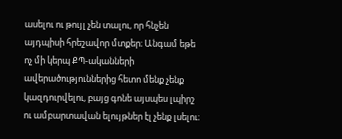ասելու ու թույլ չեն տալու, որ հնչեն այդպիսի հրեշավոր մտքեր։ Անգամ եթե ոչ մի կերպ ՔՊ-ականների ավերածություններից հետո մենք չենք կազդուրվելու, բայց գոնե այսպես լպիրշ ու ամբարտավան ելույթներ էլ չենք լսելու։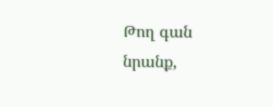Թող գան նրանք,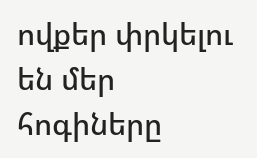ովքեր փրկելու են մեր հոգիները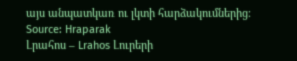այս անպատկառ ու լկտի հարձակումներից։
Source: Hraparak
Լրահոս – Lrahos Լուրերի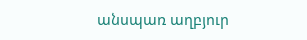անսպառ աղբյուր